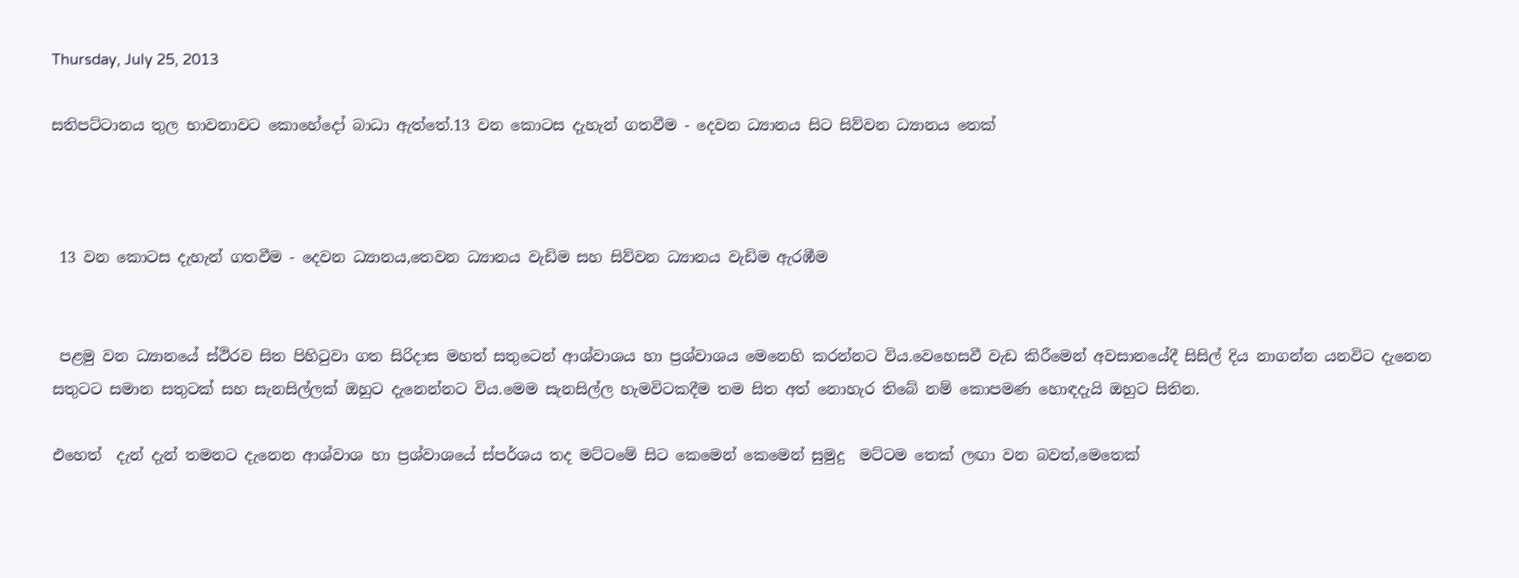Thursday, July 25, 2013

සතිපට්ටානය තුල භාවනාවට කොහේදෝ බාධා ඇත්තේ.13 වන කොටස දැහැන් ගතවීම - දෙවන ධ්‍යානය සිට සිව්වන ධ්‍යානය තෙක්



 13 වන කොටස දැහැන් ගතවීම - දෙවන ධ්‍යානය,තෙවන ධ්‍යානය වැඩිම සහ සිව්වන ධ්‍යානය වැඩිම ඇරඹීම


 පළමු වන ධ්‍යානයේ ස්ථිරව සිත පිහිටුවා ගත සිරිදාස මහත් සතුටෙන් ආශ්වාශය හා ප්‍රශ්වාශය මෙනෙහි කරන්නට විය.වෙහෙසවී වැඩ කිරීමෙන් අවසානයේදී සිසිල් දිය නාගන්න යනවිට දැනෙන සතුටට සමාන සතුටක් සහ සැනසිල්ලක් ඔහුට දැනෙන්නට විය.මෙම සැනසිල්ල හැමවිටකදීම තම සිත අත් නොහැර තිබේ නම් කොපමණ හොඳදැයි ඔහුට සිතින.

එහෙත්  දැන් දැන් තමනට දැනෙන ආශ්වාශ හා ප්‍රශ්වාශයේ ස්පර්ශය තද මට්ටමේ සිට කෙමෙන් කෙමෙන් සුමුදු  මට්ටම තෙක් ලඟා වන බවත්,මෙතෙක්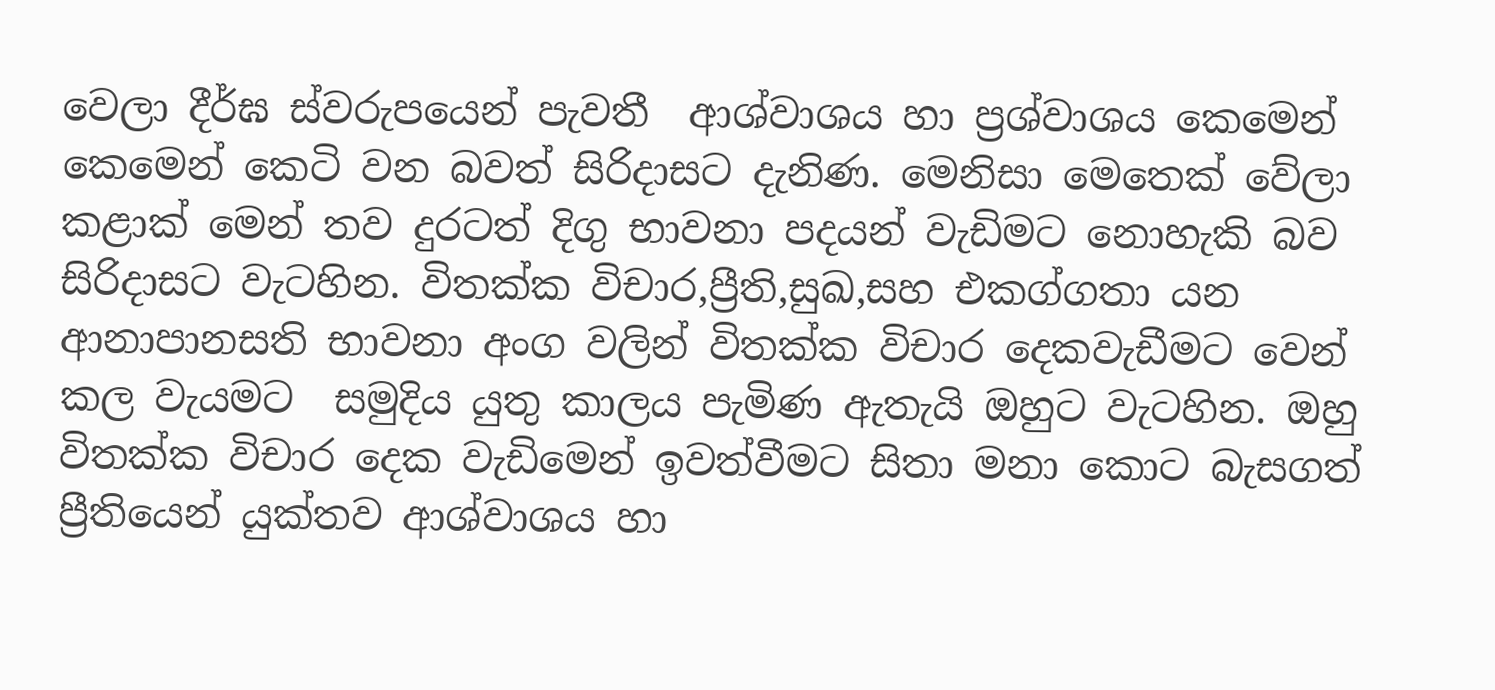වෙලා දීර්ඝ ස්වරුපයෙන් පැවතී  ආශ්වාශය හා ප්‍රශ්වාශය කෙමෙන් කෙමෙන් කෙටි වන බවත් සිරිදාසට දැනිණ. මෙනිසා මෙතෙක් වේලා කළාක් මෙන් තව දුරටත් දිගු භාවනා පදයන් වැඩිමට නොහැකි බව සිරිදාසට වැටහින. විතක්ක විචාර,ප්‍රීති,සුඛ,සහ එකග්ගතා යන ආනාපානසති භාවනා අංග වලින් විතක්ක විචාර දෙකවැඩීමට වෙන් කල වැයමට  සමුදිය යුතු කාලය පැමිණ ඇතැයි ඔහුට වැටහින. ඔහු විතක්ක විචාර දෙක වැඩිමෙන් ඉවත්වීමට සිතා මනා කොට බැසගත් ප්‍රීතියෙන් යුක්තව ආශ්වාශය හා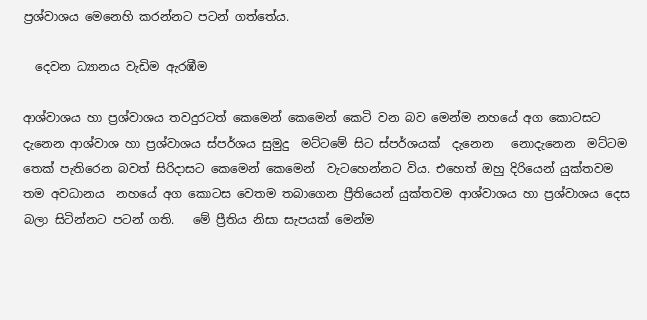ප්‍රශ්වාශය මෙනෙහි කරන්නට පටන් ගත්තේය.

  දෙවන ධ්‍යානය වැඩිම ඇරඹීම

ආශ්වාශය හා ප්‍රශ්වාශය තවදුරටත් කෙමෙන් කෙමෙන් කෙටි වන බව මෙන්ම නහයේ අග කොටසට දැනෙන ආශ්වාශ හා ප්‍රශ්වාශය ස්පර්ශය සුමුදු  මට්ටමේ සිට ස්පර්ශයක්  දැනෙන   නොදැනෙන  මට්ටම තෙක් පැතිරෙන බවත් සිරිදාසට කෙමෙන් කෙමෙන්  වැටහෙන්නට විය. එහෙත් ඔහු දිරියෙන් යුක්තවම තම අවධානය  නහයේ අග කොටස වෙතම තබාගෙන ප්‍රීතියෙන් යුක්තවම ආශ්වාශය හා ප්‍රශ්වාශය දෙස බලා සිටින්නට පටන් ගති.   මේ ප්‍රීතිය නිසා සැපයක් මෙන්ම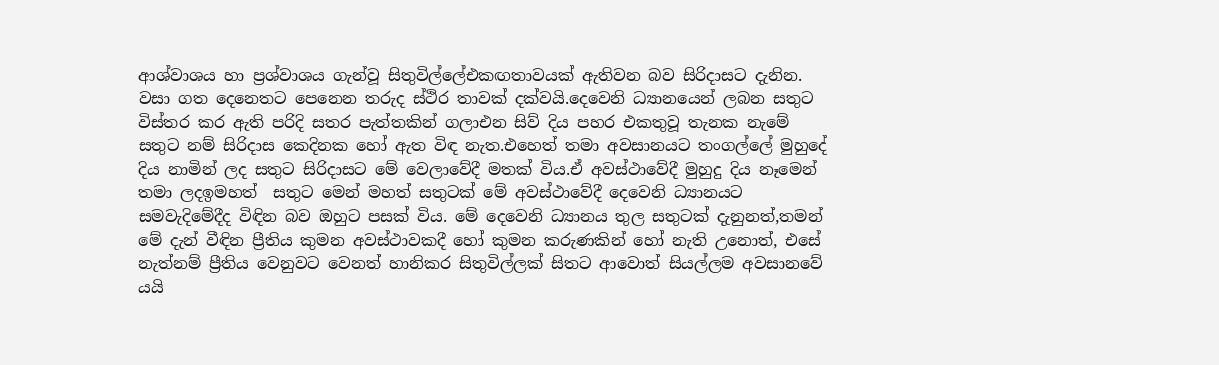ආශ්වාශය හා ප්‍රශ්වාශය ගැන්වූ සිතුවිල්ලේඑකඟතාවයක් ඇතිවන බව සිරිදාසට දැනින. වසා ගත දෙනෙතට පෙනෙන තරුද ස්ථිර තාවක් දක්වයි.දෙවෙනි ධ්‍යානයෙන් ලබන සතුට විස්තර කර ඇති පරිදි සතර පැත්තකින් ගලාඑන සිව් දිය පහර එකතුවූ තැනක නැමේ සතුට නම් සිරිදාස කෙදිනක හෝ ඇත විඳ නැත.එහෙත් තමා අවසානයට තංගල්ලේ මුහුදේ දිය නාමින් ලද සතුට සිරිදාසට මේ වෙලාවේදී මතක් විය.ඒ අවස්ථාවේදී මුහුදු දිය නෑමෙන්  තමා ලදඉමහත්  සතුට මෙන් මහත් සතුටක් මේ අවස්ථාවේදී දෙවෙනි ධ්‍යානයට සමවැදිමේදීද විඳින බව ඔහුට පසක් විය. මේ දෙවෙනි ධ්‍යානය තුල සතුටක් දැනුනත්,තමන් මේ දැන් වීඳින ප්‍රීතිය කුමන අවස්ථාවකදී හෝ කුමන කරුණකින් හෝ නැති උනොත්, එසේ නැත්නම් ප්‍රීතිය වෙනුවට වෙනත් හානිකර සිතුවිල්ලක් සිතට ආවොත් සියල්ලම අවසානවේ යයි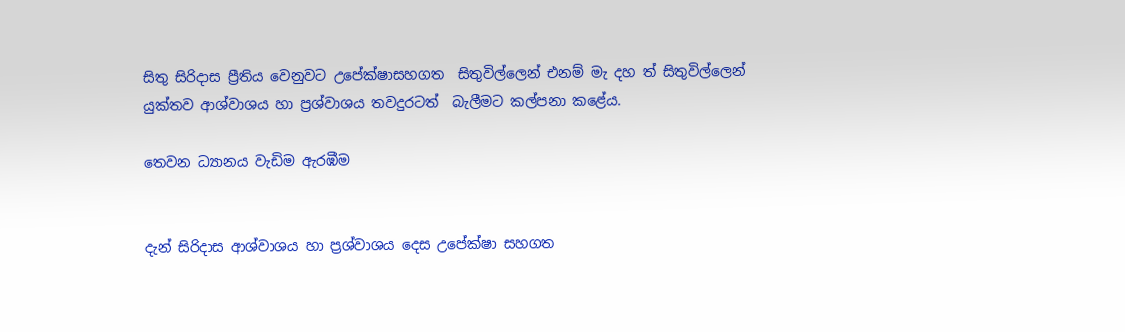සිතු සිරිදාස ප්‍රීතිය වෙනුවට උපේක්ෂාසහගත  සිතුවිල්ලෙන් එනම් මැ දහ ත් සිතුවිල්ලෙන්  යුක්තව ආශ්වාශය හා ප්‍රශ්වාශය තවදුරටත්  බැලීමට කල්පනා කළේය.

තෙවන ධ්‍යානය වැඩිම ඇරඹීම


දැන් සිරිදාස ආශ්වාශය හා ප්‍රශ්වාශය දෙස උපේක්ෂා සහගත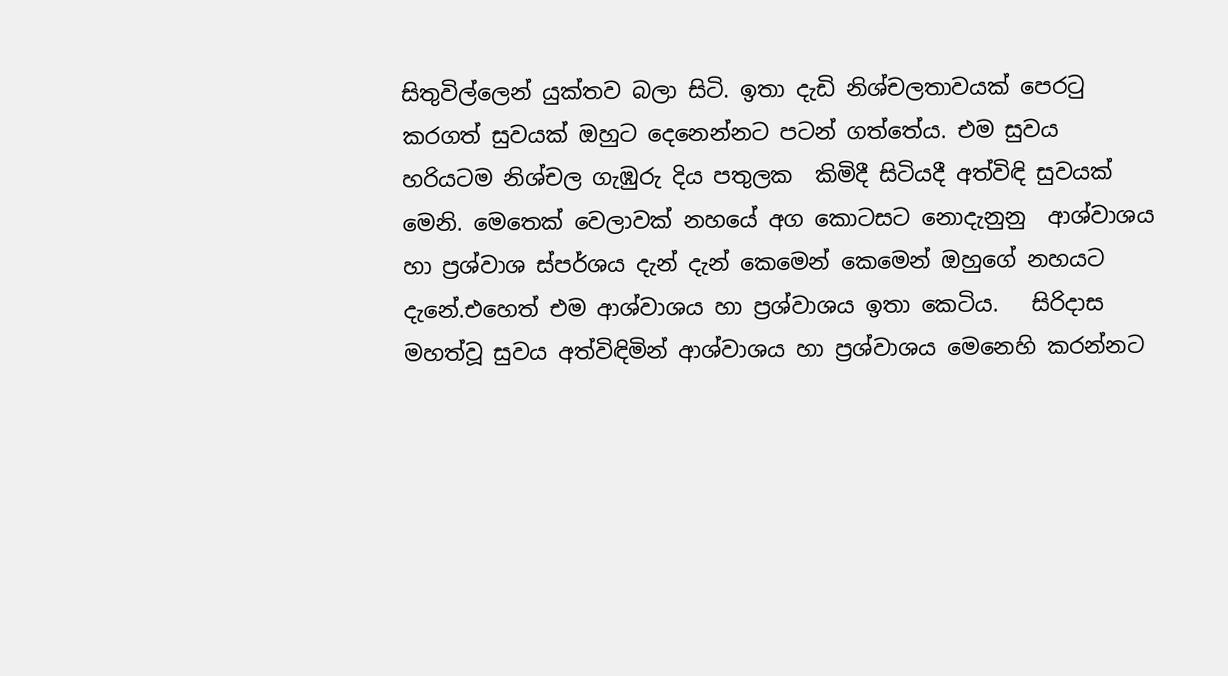සිතුවිල්ලෙන් යුක්තව බලා සිටි. ඉතා දැඩි නිශ්චලතාවයක් පෙරටු කරගත් සුවයක් ඔහුට දෙනෙන්නට පටන් ගත්තේය. එම සුවය  හරියටම නිශ්චල ගැඹුරු දිය පතුලක  කිමිදී සිටියදී අත්විඳි සුවයක් මෙනි. මෙතෙක් වෙලාවක් නහයේ අග කොටසට නොදැනුනු  ආශ්වාශය හා ප්‍රශ්වාශ ස්පර්ශය දැන් දැන් කෙමෙන් කෙමෙන් ඔහුගේ නහයට දැනේ.එහෙත් එම ආශ්වාශය හා ප්‍රශ්වාශය ඉතා කෙටිය.   සිරිදාස මහත්වූ සුවය අත්විඳිමින් ආශ්වාශය හා ප්‍රශ්වාශය මෙනෙහි කරන්නට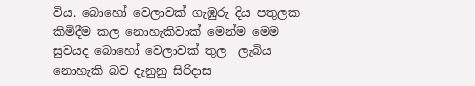විය. බොහෝ වෙලාවක් ගැඹුරු දිය පතුලක  කිමිදීම කල නොහැකිවාක් මෙන්ම මෙම සුවයද බොහෝ වෙලාවක් තුල  ලැබිය නොහැකි බව දැනුනු සිරිදාස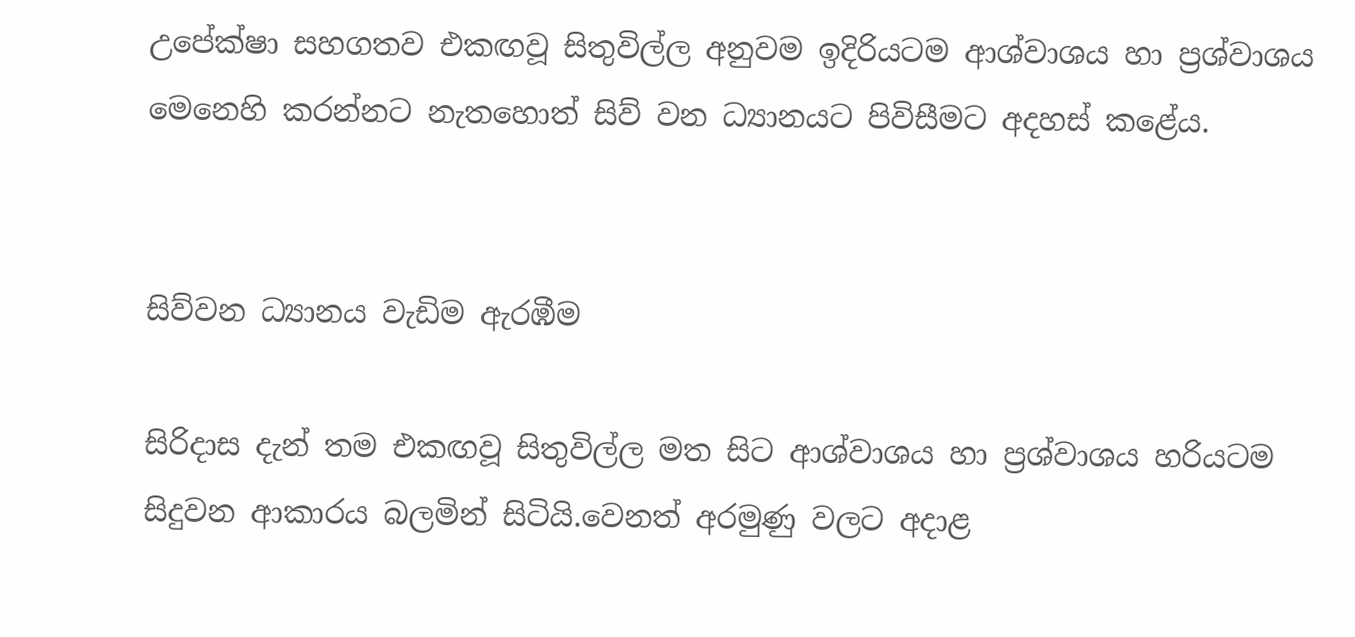උපේක්ෂා සහගතව එකඟවූ සිතුවිල්ල අනුවම ඉදිරියටම ආශ්වාශය හා ප්‍රශ්වාශය මෙනෙහි කරන්නට නැතහොත් සිව් වන ධ්‍යානයට පිවිසීමට අදහස් කළේය.


සිව්වන ධ්‍යානය වැඩිම ඇරඹීම

සිරිදාස දැන් තම එකඟවූ සිතුවිල්ල මත සිට ආශ්වාශය හා ප්‍රශ්වාශය හරියටම සිදුවන ආකාරය බලමින් සිටියි.වෙනත් අරමුණු වලට අදාළ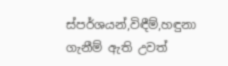ස්පර්ශයන්,විඳීම්,හඳුනා ගැනීම් ඇති උවත්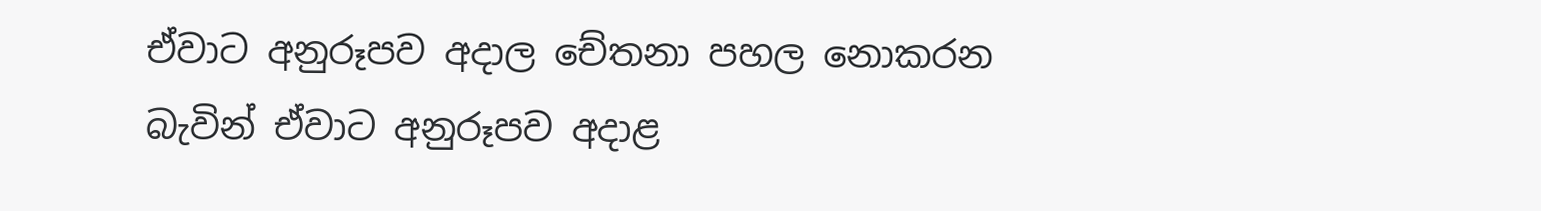ඒවාට අනුරූපව අදාල චේතනා පහල නොකරන බැවින් ඒවාට අනුරූපව අදාළ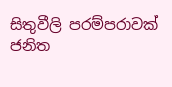සිතුවීලි පරම්පරාවක් ජනිත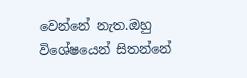වෙන්නේ නැත.ඔහු විශේෂයෙන් සිතන්නේ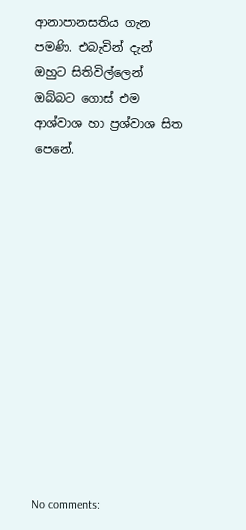ආනාපානසතිය ගැන පමණි. එබැවින් දැන් ඔහුට සිතිවිල්ලෙන් ඔබ්බට ගොස් එම  ආශ්වාශ හා ප්‍රශ්වාශ සිත පෙනේ.













No comments: